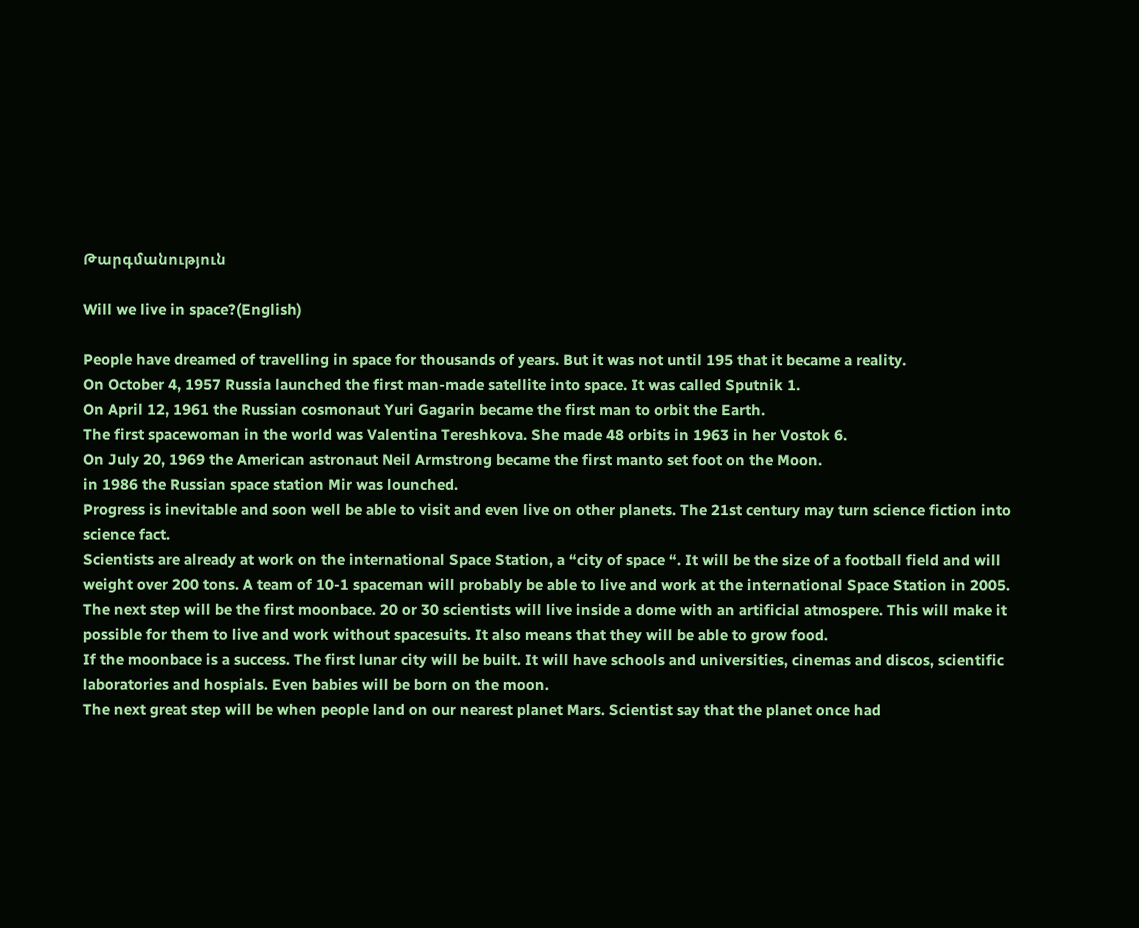Թարգմանություն

Will we live in space?(English)

People have dreamed of travelling in space for thousands of years. But it was not until 195 that it became a reality.
On October 4, 1957 Russia launched the first man-made satellite into space. It was called Sputnik 1.
On April 12, 1961 the Russian cosmonaut Yuri Gagarin became the first man to orbit the Earth.
The first spacewoman in the world was Valentina Tereshkova. She made 48 orbits in 1963 in her Vostok 6.
On July 20, 1969 the American astronaut Neil Armstrong became the first manto set foot on the Moon.
in 1986 the Russian space station Mir was lounched.
Progress is inevitable and soon well be able to visit and even live on other planets. The 21st century may turn science fiction into science fact.
Scientists are already at work on the international Space Station, a “city of space “. It will be the size of a football field and will weight over 200 tons. A team of 10-1 spaceman will probably be able to live and work at the international Space Station in 2005.
The next step will be the first moonbace. 20 or 30 scientists will live inside a dome with an artificial atmospere. This will make it possible for them to live and work without spacesuits. It also means that they will be able to grow food.
If the moonbace is a success. The first lunar city will be built. It will have schools and universities, cinemas and discos, scientific laboratories and hospials. Even babies will be born on the moon.
The next great step will be when people land on our nearest planet Mars. Scientist say that the planet once had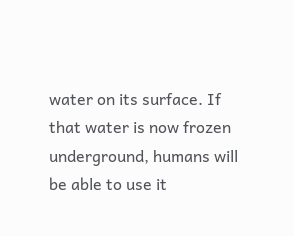water on its surface. If that water is now frozen underground, humans will be able to use it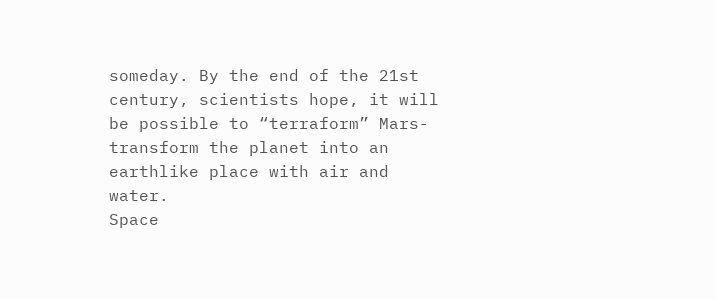someday. By the end of the 21st century, scientists hope, it will be possible to “terraform” Mars-transform the planet into an earthlike place with air and water.
Space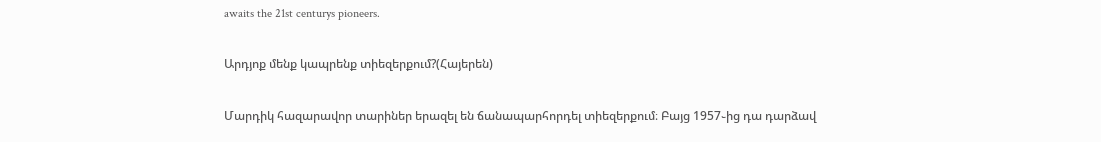awaits the 21st centurys pioneers.

Արդյոք մենք կապրենք տիեզերքում?(Հայերեն)

Մարդիկ հազարավոր տարիներ երազել են ճանապարհորդել տիեզերքում։ Բայց 1957֊ից դա դարձավ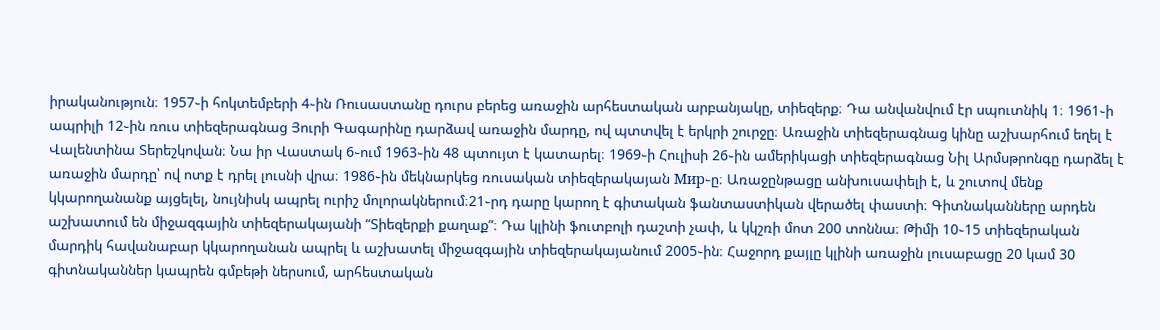իրականություն։ 1957֊ի հոկտեմբերի 4֊ին Ռուսաստանը դուրս բերեց առաջին արհեստական արբանյակը, տիեզերք։ Դա անվանվում էր սպուտնիկ 1։ 1961֊ի ապրիլի 12֊ին ռուս տիեզերագնաց Յուրի Գագարինը դարձավ առաջին մարդը, ով պտտվել է երկրի շուրջը։ Առաջին տիեզերագնաց կինը աշխարհում եղել է Վալենտինա Տերեշկովան։ Նա իր Վաստակ 6֊ում 1963֊ին 48 պտույտ է կատարել։ 1969֊ի Հուլիսի 26֊ին ամերիկացի տիեզերագնաց Նիլ Արմսթրոնգը դարձել է առաջին մարդը՝ ով ոտք է դրել լուսնի վրա։ 1986֊ին մեկնարկեց ռուսական տիեզերակայան Мир֊ը։ Առաջընթացը անխուսափելի է, և շուտով մենք կկարողանանք այցելել, նույնիսկ ապրել ուրիշ մոլորակներում։21֊րդ դարը կարող է գիտական ֆանտաստիկան վերածել փաստի։ Գիտնականները արդեն աշխատում են միջազգային տիեզերակայանի “Տիեզերքի քաղաք”։ Դա կլինի ֆուտբոլի դաշտի չափ, և կկշռի մոտ 200 տոննա։ Թիմի 10֊15 տիեզերական մարդիկ հավանաբար կկարողանան ապրել և աշխատել միջազգային տիեզերակայանում 2005֊ին։ Հաջորդ քայլը կլինի առաջին լուսաբացը 20 կամ 30 գիտնականներ կապրեն գմբեթի ներսում, արհեստական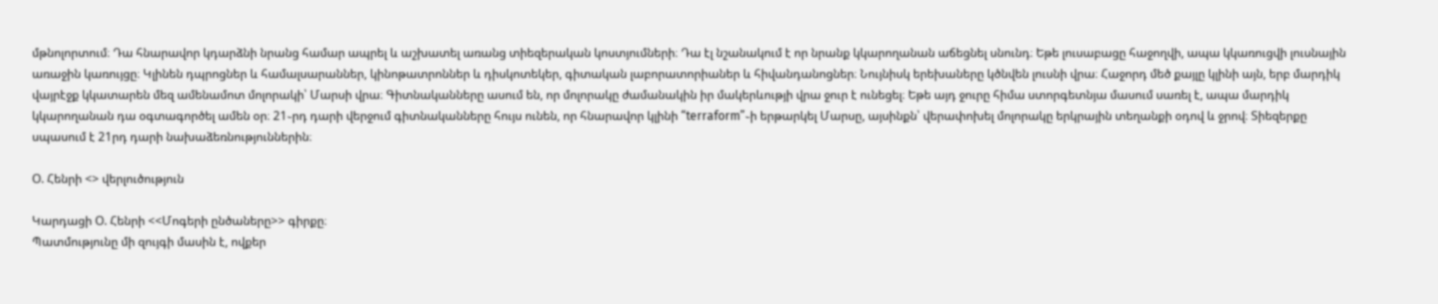մթնոլորտում։ Դա հնարավոր կդարձնի նրանց համար ապրել և աշխատել առանց տիեզերական կոստյումների։ Դա էլ նշանակում է որ նրանք կկարողանան աճեցնել սնունդ։ Եթե լուսաբացը հաջողվի, ապա կկառուցվի լուսնային առաջին կառույցը։ Կլինեն դպրոցներ և համալսարաններ, կինոթատրոններ և դիսկոտեկեր, գիտական լաբորատորիաներ և հիվանդանոցներ։ Նույնիսկ երեխաները կծնվեն լուսնի վրա։ Հաջորդ մեծ քայլը կլինի այն, երբ մարդիկ վայրէջք կկատարեն մեզ ամենամոտ մոլորակի՝ Մարսի վրա։ Գիտնականները ասում են, որ մոլորակը ժամանակին իր մակերևությի վրա ջուր է ունեցել։ Եթե այդ ջուրը հիմա ստորգետնյա մասում սառել է, ապա մարդիկ կկարողանան դա օգտագործել ամեն օր։ 21֊րդ դարի վերջում գիտնականները հույս ունեն, որ հնարավոր կլինի “terraform”֊ի երթարկել Մարսը, այսինքն՝ վերափոխել մոլորակը երկրային տեղանքի օդով և ջրով։ Տիեզերքը սպասում է 21րդ դարի նախաձեռնություններին։

Օ. Հենրի <> վերլուծություն

Կարդացի Օ. Հենրի <<Մոգերի ընծաները>> գիրքը։
Պատմությունը մի զույգի մասին է, ովքեր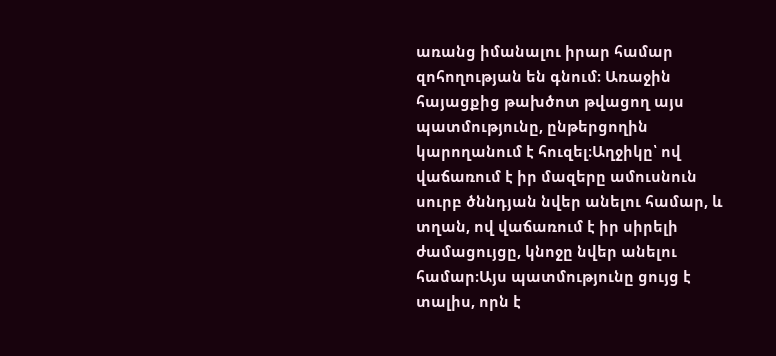առանց իմանալու իրար համար զոհողության են գնում։ Առաջին հայացքից թախծոտ թվացող այս պատմությունը, ընթերցողին կարողանում է հուզել։Աղջիկը՝ ով վաճառում է իր մազերը ամուսնուն սուրբ ծննդյան նվեր անելու համար, և տղան, ով վաճառում է իր սիրելի ժամացույցը, կնոջը նվեր անելու համար։Այս պատմությունը ցույց է տալիս, որն է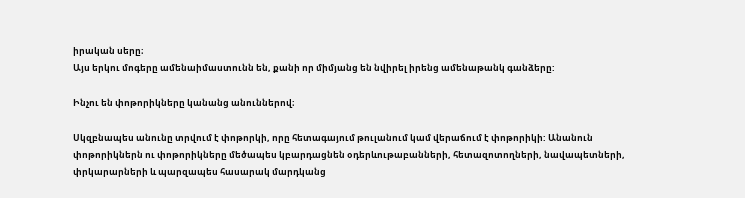իրական սերը։
Այս երկու մոգերը ամենաիմաստունն են, քանի որ միմյանց են նվիրել իրենց ամենաթանկ գանձերը:

Ինչու են փոթորիկները կանանց անուններով։

Սկզբնապես անունը տրվում է փոթորկի, որը հետագայում թուլանում կամ վերաճում է փոթորիկի: Անանուն փոթորիկներն ու փոթորիկները մեծապես կբարդացնեն օդերևութաբանների, հետազոտողների, նավապետների, փրկարարների և պարզապես հասարակ մարդկանց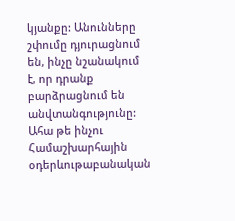կյանքը: Անունները շփումը դյուրացնում են, ինչը նշանակում է, որ դրանք բարձրացնում են անվտանգությունը: Ահա թե ինչու Համաշխարհային օդերևութաբանական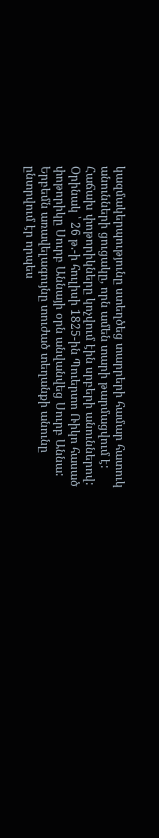կազմակերպությունը ստեղծեց տարրերի համար հատուկ անունների ցուցակը, որն ամեն տարի թարմացվում է:
Հաճախ փոթորիկները կոչվում էին սրբերի անուններով: Օրինակ ՝ 26 թ.-ի հուլիսի 1825-ին Պուերտո Ռիկո հասած փոթորիկը Սուրբ Աննայի օրն անվանվեց Սուրբ Աննա: Երբեմն առավելագույնը տուժած տեղանքի անունը ընտրվում էր որպես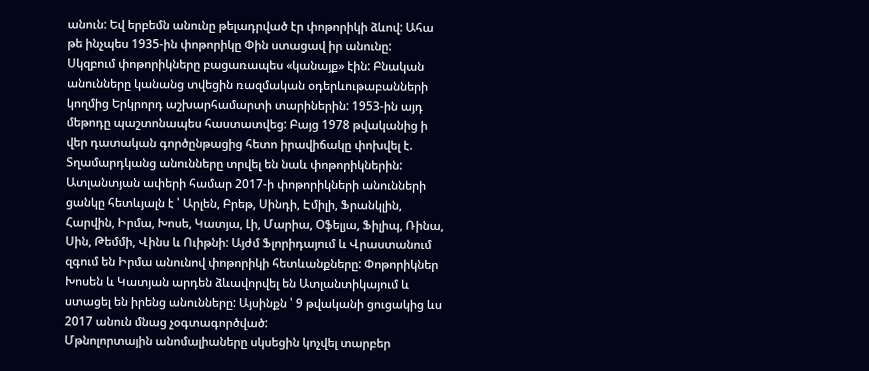անուն: Եվ երբեմն անունը թելադրված էր փոթորիկի ձևով: Ահա թե ինչպես 1935-ին փոթորիկը Փին ստացավ իր անունը:
Սկզբում փոթորիկները բացառապես «կանայք» էին: Բնական անունները կանանց տվեցին ռազմական օդերևութաբանների կողմից Երկրորդ աշխարհամարտի տարիներին: 1953-ին այդ մեթոդը պաշտոնապես հաստատվեց: Բայց 1978 թվականից ի վեր դատական գործընթացից հետո իրավիճակը փոխվել է. Տղամարդկանց անունները տրվել են նաև փոթորիկներին:
Ատլանտյան ափերի համար 2017-ի փոթորիկների անունների ցանկը հետևյալն է ՝ Արլեն, Բրեթ, Սինդի, Էմիլի, Ֆրանկլին, Հարվին, Իրմա, Խոսե, Կատյա, Լի, Մարիա, Օֆելյա, Ֆիլիպ, Ռինա, Սին, Թեմմի, Վինս և Ուիթնի: Այժմ Ֆլորիդայում և Վրաստանում զգում են Իրմա անունով փոթորիկի հետևանքները: Փոթորիկներ Խոսեն և Կատյան արդեն ձևավորվել են Ատլանտիկայում և ստացել են իրենց անունները: Այսինքն ՝ 9 թվականի ցուցակից ևս 2017 անուն մնաց չօգտագործված:
Մթնոլորտային անոմալիաները սկսեցին կոչվել տարբեր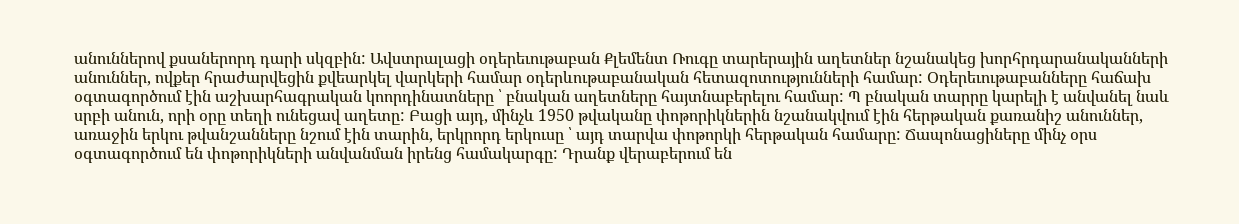անուններով քսաներորդ դարի սկզբին: Ավստրալացի օդերեւութաբան Քլեմենտ Ռուգը տարերային աղետներ նշանակեց խորհրդարանականների անուններ, ովքեր հրաժարվեցին քվեարկել վարկերի համար օդերևութաբանական հետազոտությունների համար: Օդերեւութաբանները հաճախ օգտագործում էին աշխարհագրական կոորդինատները ՝ բնական աղետները հայտնաբերելու համար: Պ բնական տարրը կարելի է անվանել նաև սրբի անուն, որի օրը տեղի ունեցավ աղետը: Բացի այդ, մինչև 1950 թվականը փոթորիկներին նշանակվում էին հերթական քառանիշ անուններ, առաջին երկու թվանշանները նշում էին տարին, երկրորդ երկուսը ՝ այդ տարվա փոթորկի հերթական համարը: Ճապոնացիները մինչ օրս օգտագործում են փոթորիկների անվանման իրենց համակարգը: Դրանք վերաբերում են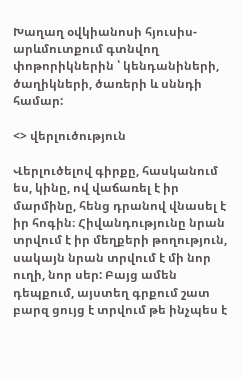Խաղաղ օվկիանոսի հյուսիս-արևմուտքում գտնվող փոթորիկներին ՝ կենդանիների, ծաղիկների, ծառերի և սննդի համար:

<> վերլուծություն

Վերլուծելով գիրքը, հասկանում ես, կինը, ով վաճառել է իր մարմինը, հենց դրանով վնասել է իր հոգին։ Հիվանդությունը նրան տրվում է իր մեղքերի թողություն, սակայն նրան տրվում է մի նոր ուղի, նոր սեր: Բայց ամեն դեպքում, այստեղ գրքում շատ բարզ ցույց է տրվում թե ինչպես է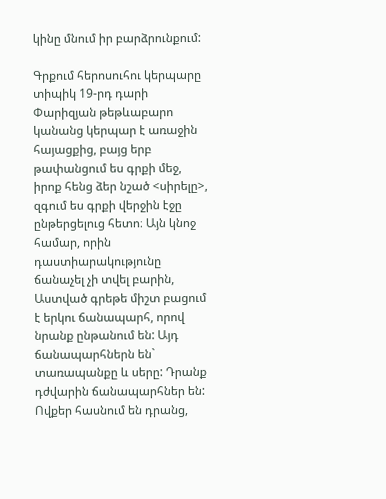կինը մնում իր բարձրունքում:

Գրքում հերոսուհու կերպարը տիպիկ 19-րդ դարի Փարիզյան թեթևաբարո կանանց կերպար է առաջին հայացքից, բայց երբ թափանցում ես գրքի մեջ, իրոք հենց ձեր նշած <սիրելը>, զգում ես գրքի վերջին էջը ընթերցելուց հետո։ Այն կնոջ համար, որին դաստիարակությունը ճանաչել չի տվել բարին, Աստված գրեթե միշտ բացում է երկու ճանապարհ, որով նրանք ընթանում են: Այդ ճանապարհներն են` տառապանքը և սերը: Դրանք դժվարին ճանապարհներ են: Ովքեր հասնում են դրանց,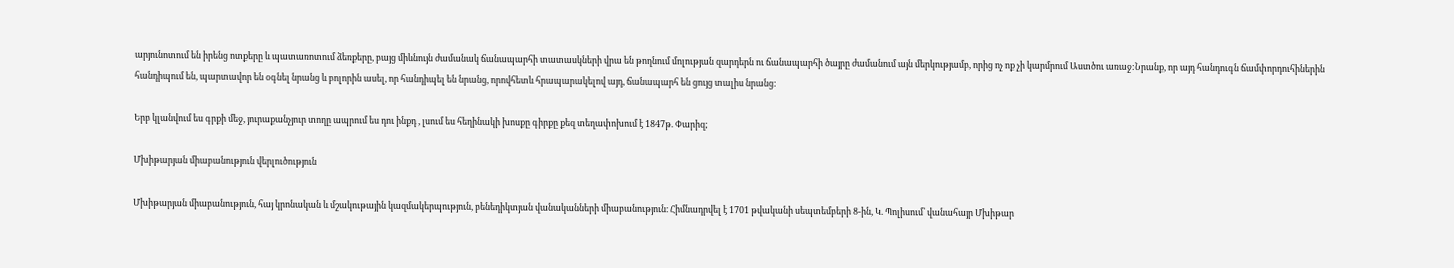արյունոտում են իրենց ոտքերը և պատառոտում ձեռքերը, բայց միևնույն ժամանակ ճանապարհի տատասկների վրա են թողնում մոլության զարդերն ու ճանապարհի ծայրը ժամանում այն մերկությամբ, որից ոչ ոք չի կարմրում Աստծու առաջ:Նրանք, որ այդ հանդուգն ճամփորդուհիներին հանդիպում են, պարտավոր են օգնել նրանց և բոլորին ասել, որ հանդիպել են նրանց, որովհետև հրապարակելով այդ, ճանապարհ են ցույց տալիս նրանց:

Երբ կլանվում ես գրքի մեջ, յուրաքանչյուր տողը ապրում ես դու ինքդ , լսում ես հեղինակի խոսքը գիրքը քեզ տեղափոխում է 1847թ. Փարիզ;

Մխիթարյան միաբանություն վերլուծություն

Մխիթարյան միաբանություն, հայ կրոնական և մշակութային կազմակերպություն, բենեդիկտյան վանականների միաբանություն։ Հիմնադրվել է 1701 թվականի սեպտեմբերի 8-ին, Կ. Պոլիսում՝ վանահայր Մխիթար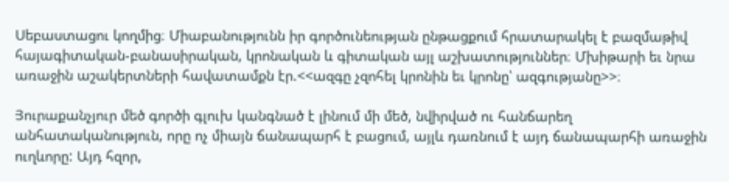Սեբաստացու կողմից։ Միաբանությունն իր գործունեության ընթացքում հրատարակել է բազմաթիվ հայագիտական-բանասիրական, կրոնական և գիտական այլ աշխատություններ։ Մխիթարի եւ նրա առաջին աշակերտների հավատամքն էր.<<ազգը չզոհել կրոնին եւ կրոնը՝ ազգությանը>>։

Յուրաքանչյուր մեծ գործի գլուխ կանգնած է լինում մի մեծ, նվիրված ու հանճարեղ անհատականություն, որը ոչ միայն ճանապարհ է բացում, այլև դառնում է այդ ճանապարհի առաջին ուղևորը: Այդ հզոր,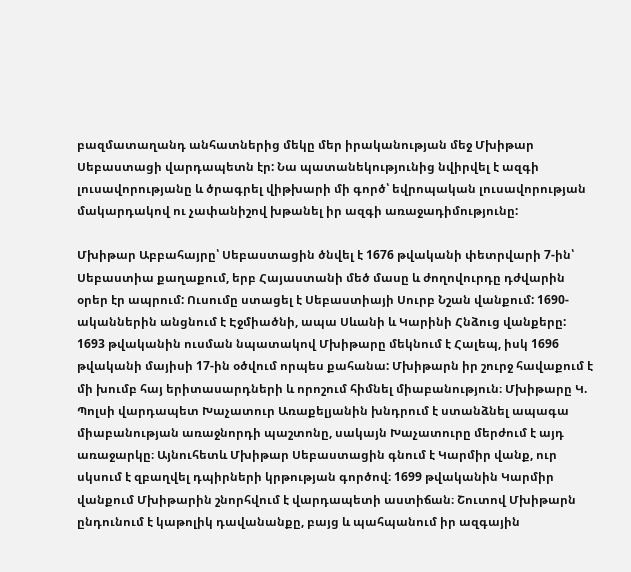բազմատաղանդ անհատներից մեկը մեր իրականության մեջ Մխիթար Սեբաստացի վարդապետն էր: Նա պատանեկությունից նվիրվել է ազգի լուսավորությանը և ծրագրել վիթխարի մի գործ՝ եվրոպական լուսավորության մակարդակով ու չափանիշով խթանել իր ազգի առաջադիմությունը:

Մխիթար Աբբահայրը՝ Սեբաստացին ծնվել է 1676 թվականի փետրվարի 7-ին՝ Սեբաստիա քաղաքում, երբ Հայաստանի մեծ մասը և ժողովուրդը դժվարին օրեր էր ապրում: Ուսումը ստացել է Սեբաստիայի Սուրբ Նշան վանքում: 1690-ականներին անցնում է Էջմիածնի, ապա Սևանի և Կարինի Հնձուց վանքերը: 1693 թվականին ուսման նպատակով Մխիթարը մեկնում է Հալեպ, իսկ 1696 թվականի մայիսի 17-ին օծվում որպես քահանա: Մխիթարն իր շուրջ հավաքում է մի խումբ հայ երիտասարդների և որոշում հիմնել միաբանություն։ Մխիթարը Կ. Պոլսի վարդապետ Խաչատուր Առաքելյանին խնդրում է ստանձնել ապագա միաբանության առաջնորդի պաշտոնը, սակայն Խաչատուրը մերժում է այդ առաջարկը։ Այնուհետև Մխիթար Սեբաստացին գնում է Կարմիր վանք, ուր սկսում է զբաղվել դպիրների կրթության գործով։ 1699 թվականին Կարմիր վանքում Մխիթարին շնորհվում է վարդապետի աստիճան։ Շուտով Մխիթարն ընդունում է կաթոլիկ դավանանքը, բայց և պահպանում իր ազգային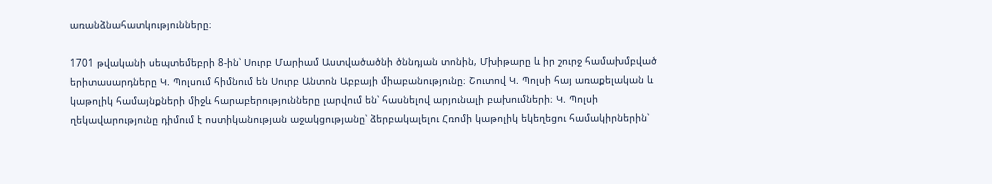առանձնահատկությունները։

1701 թվականի սեպտեմեբրի 8-ին՝ Սուրբ Մարիամ Աստվածածնի ծննդյան տոնին, Մխիթարը և իր շուրջ համախմբված երիտասարդները Կ. Պոլսում հիմնում են Սուրբ Անտոն Աբբայի միաբանությունը։ Շուտով Կ. Պոլսի հայ առաքելական և կաթոլիկ համայնքների միջև հարաբերությունները լարվում են՝ հասնելով արյունալի բախումների։ Կ. Պոլսի ղեկավարությունը դիմում է ոստիկանության աջակցությանը՝ ձերբակալելու Հռոմի կաթոլիկ եկեղեցու համակիրներին՝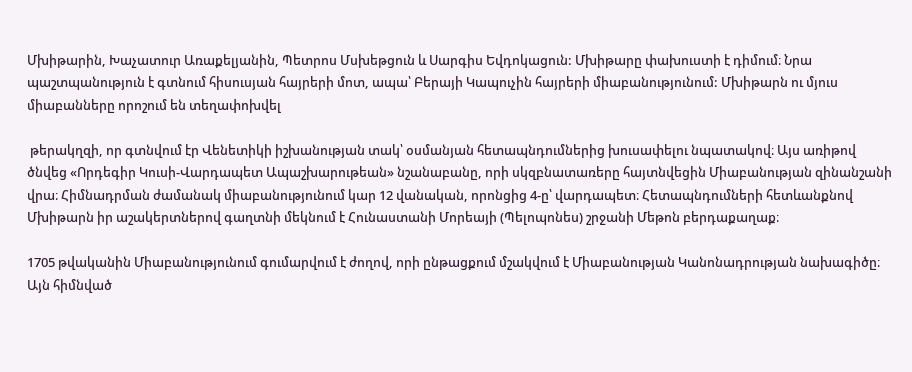Մխիթարին, Խաչատուր Առաքելյանին, Պետրոս Մսխեթցուն և Սարգիս Եվդոկացուն: Մխիթարը փախուստի է դիմում։ Նրա պաշտպանություն է գտնում հիսուսյան հայրերի մոտ, ապա՝ Բերայի Կապուչին հայրերի միաբանությունում: Մխիթարն ու մյուս միաբանները որոշում են տեղափոխվել

 թերակղզի, որ գտնվում էր Վենետիկի իշխանության տակ՝ օսմանյան հետապնդումներից խուսափելու նպատակով։ Այս առիթով ծնվեց «Որդեգիր Կուսի-Վարդապետ Ապաշխարութեան» նշանաբանը, որի սկզբնատառերը հայտնվեցին Միաբանության զինանշանի վրա։ Հիմնադրման ժամանակ միաբանությունում կար 12 վանական, որոնցից 4-ը՝ վարդապետ։ Հետապնդումների հետևանքնով Մխիթարն իր աշակերտներով գաղտնի մեկնում է Հունաստանի Մորեայի (Պելոպոնես) շրջանի Մեթոն բերդաքաղաք։

1705 թվականին Միաբանությունում գումարվում է ժողով, որի ընթացքում մշակվում է Միաբանության Կանոնադրության նախագիծը։ Այն հիմնված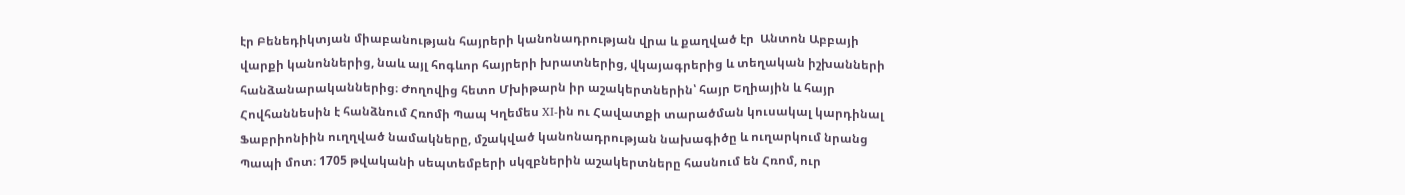էր Բենեդիկտյան միաբանության հայրերի կանոնադրության վրա և քաղված էր  Անտոն Աբբայի վարքի կանոններից, նաև այլ հոգևոր հայրերի խրատներից, վկայագրերից և տեղական իշխանների հանձանարականներից։ Ժողովից հետո Մխիթարն իր աշակերտներին՝ հայր Եղիային և հայր Հովհաննեսին է հանձնում Հռոմի Պապ Կղեմես XI-ին ու Հավատքի տարածման կուսակալ կարդինալ Ֆաբրիոնիին ուղղված նամակները, մշակված կանոնադրության նախագիծը և ուղարկում նրանց Պապի մոտ։ 1705 թվականի սեպտեմբերի սկզբներին աշակերտները հասնում են Հռոմ, ուր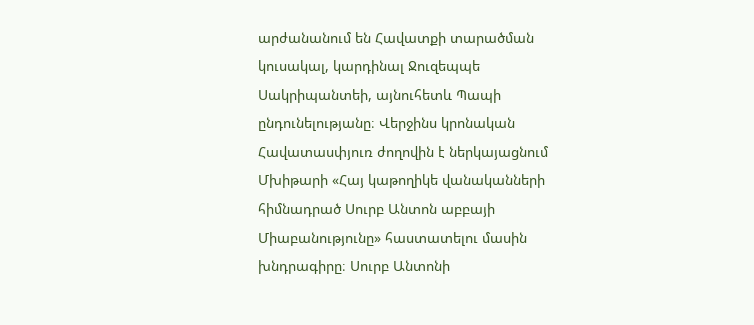արժանանում են Հավատքի տարածման կուսակալ, կարդինալ Ջուզեպպե Սակրիպանտեի, այնուհետև Պապի ընդունելությանը։ Վերջինս կրոնական Հավատասփյուռ ժողովին է ներկայացնում Մխիթարի «Հայ կաթողիկե վանականների հիմնադրած Սուրբ Անտոն աբբայի Միաբանությունը» հաստատելու մասին խնդրագիրը։ Սուրբ Անտոնի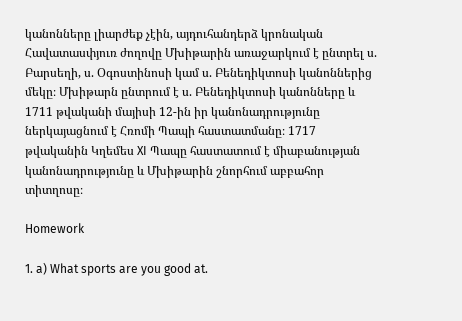կանոնները լիարժեք չէին, այդուհանդերձ կրոնական Հավատասփյուռ ժողովը Մխիթարին առաջարկում է ընտրել ս. Բարսեղի, ս. Օգոստինոսի կամ ս. Բենեդիկտոսի կանոններից մեկը։ Մխիթարն ընտրում է ս. Բենեդիկտոսի կանոնները և 1711 թվականի մայիսի 12-ին իր կանոնադրությունը ներկայացնում է Հռոմի Պապի հաստատմանը։ 1717 թվականին Կղեմես XI Պապը հաստատում է միաբանության կանոնադրությունը և Մխիթարին շնորհում աբբահոր տիտղոսը։

Homework

1. a) What sports are you good at.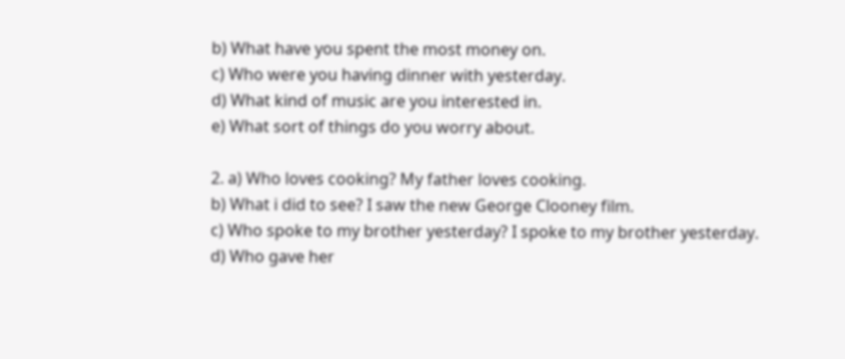b) What have you spent the most money on.
c) Who were you having dinner with yesterday.
d) What kind of music are you interested in.
e) What sort of things do you worry about.

2. a) Who loves cooking? My father loves cooking.
b) What i did to see? I saw the new George Clooney film.
c) Who spoke to my brother yesterday? I spoke to my brother yesterday.
d) Who gave her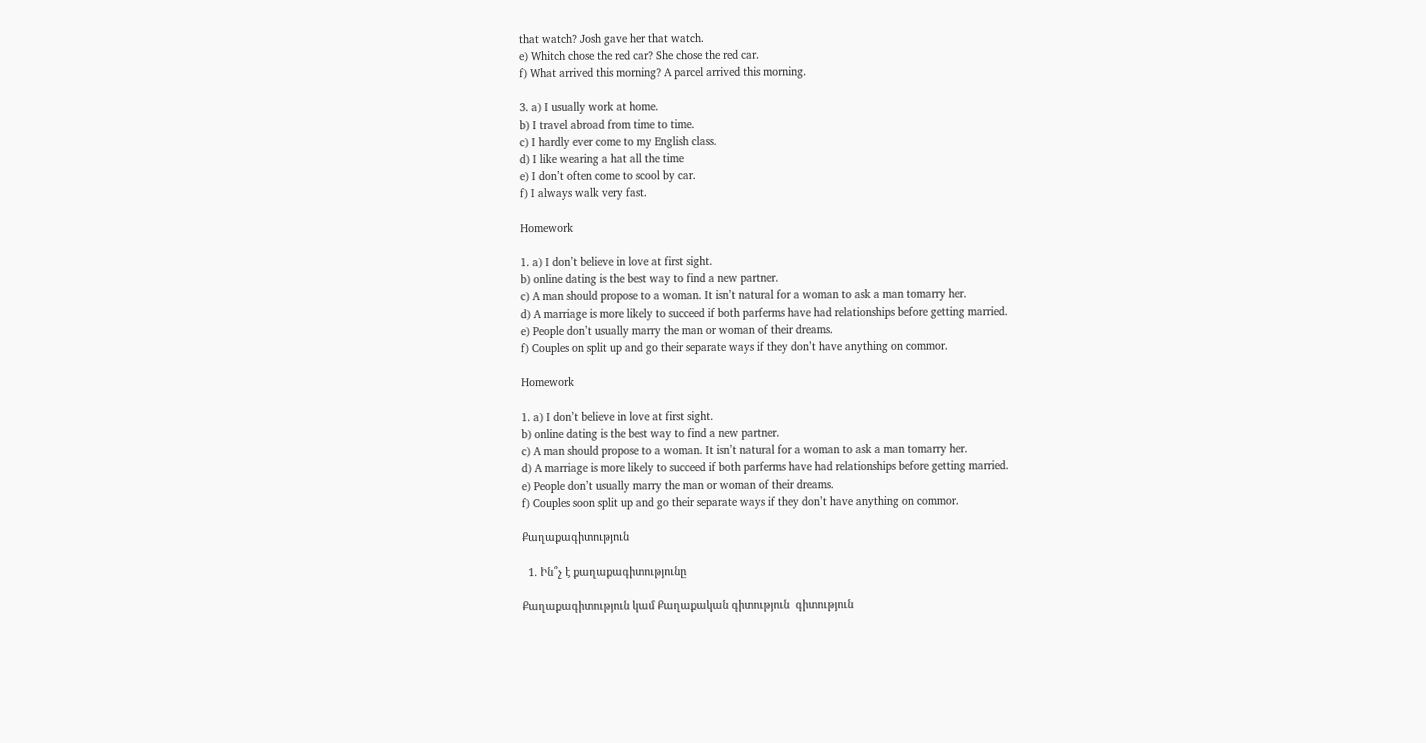that watch? Josh gave her that watch.
e) Whitch chose the red car? She chose the red car.
f) What arrived this morning? A parcel arrived this morning.

3. a) I usually work at home.
b) I travel abroad from time to time.
c) I hardly ever come to my English class.
d) I like wearing a hat all the time
e) I don’t often come to scool by car.
f) I always walk very fast.

Homework

1. a) I don’t believe in love at first sight.
b) online dating is the best way to find a new partner.
c) A man should propose to a woman. It isn’t natural for a woman to ask a man tomarry her.
d) A marriage is more likely to succeed if both parferms have had relationships before getting married.
e) People don’t usually marry the man or woman of their dreams.
f) Couples on split up and go their separate ways if they don’t have anything on commor.

Homework

1. a) I don’t believe in love at first sight.
b) online dating is the best way to find a new partner.
c) A man should propose to a woman. It isn’t natural for a woman to ask a man tomarry her.
d) A marriage is more likely to succeed if both parferms have had relationships before getting married.
e) People don’t usually marry the man or woman of their dreams.
f) Couples soon split up and go their separate ways if they don’t have anything on commor.

Քաղաքագիտություն

  1. Ին՞չ է քաղաքագիտությունը

Քաղաքագիտություն կամ Քաղաքական գիտություն  գիտություն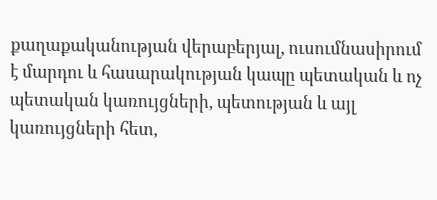քաղաքականության վերաբերյալ, ուսումնասիրում է մարդու և հասարակության կապը պետական և ոչ պետական կառույցների, պետության և այլ կառույցների հետ,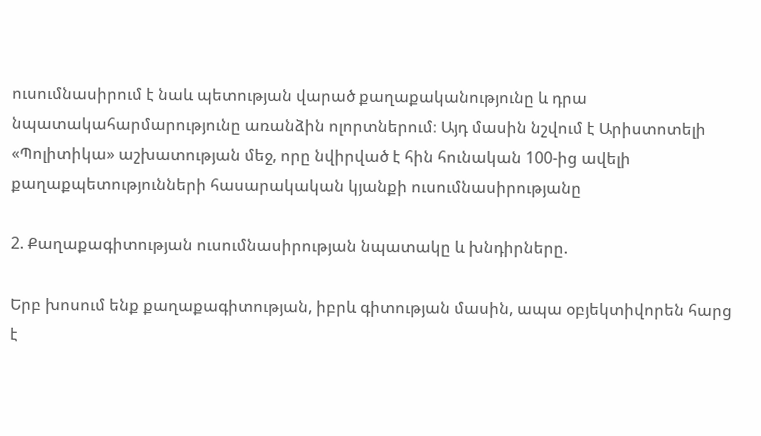ուսումնասիրում է նաև պետության վարած քաղաքականությունը և դրա նպատակահարմարությունը առանձին ոլորտներում։ Այդ մասին նշվում է Արիստոտելի «Պոլիտիկա» աշխատության մեջ, որը նվիրված է հին հունական 100-ից ավելի քաղաքպետությունների հասարակական կյանքի ուսումնասիրությանը

2. Քաղաքագիտության ուսումնասիրության նպատակը և խնդիրները.

Երբ խոսում ենք քաղաքագիտության, իբրև գիտության մասին, ապա օբյեկտիվորեն հարց է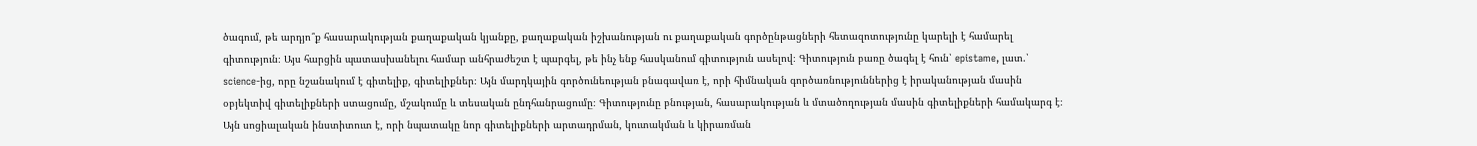ծագում, թե արդյո՞ք հասարակության քաղաքական կյանքը, քաղաքական իշխանության ու քաղաքական գործընթացների հետազոտությունը կարելի է համարել գիտություն։ Այս հարցին պատասխանելու համար անհրաժեշտ է պարգել, թե ինչ ենք հասկանում գիտություն ասելով։ Գիտություն բառը ծագել է հուն՝ epistame, լատ.՝ science-ից, որը նշանակում է գիտելիք, գիտելիքներ։ Այն մարդկային գործունեության բնագավառ է, որի հիմնական գործառնություններից է իրականության մասին օբյեկտիվ գիտելիքների ստացումը, մշակումը և տեսական ընդհանրացումը։ Գիտությունը բնության, հասարակության և մտածողության մասին գիտելիքների համակարգ է։ Այն սոցիալական ինստիտուտ է, որի նպատակը նոր գիտելիքների արտադրման, կուտակման և կիրառման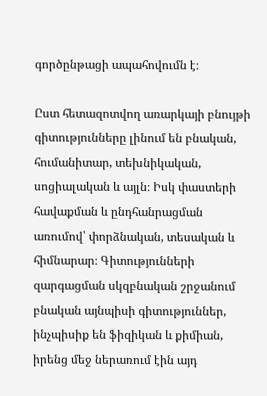գործընթացի ապահովումն է։

Ըստ հետազոտվող առարկայի բնույթի գիտությունները լինում են բնական, հումանիտար, տեխնիկական, սոցիալական և այլն։ Իսկ փաստերի հավաքման և ընդհանրացման առումով՝ փորձնական, տեսական և հիմնարար։ Գիտությունների զարգացման սկզբնական շրջանում բնական այնպիսի գիտություններ, ինչպիսիք են ֆիզիկան և քիմիան, իրենց մեջ ներառում էին այդ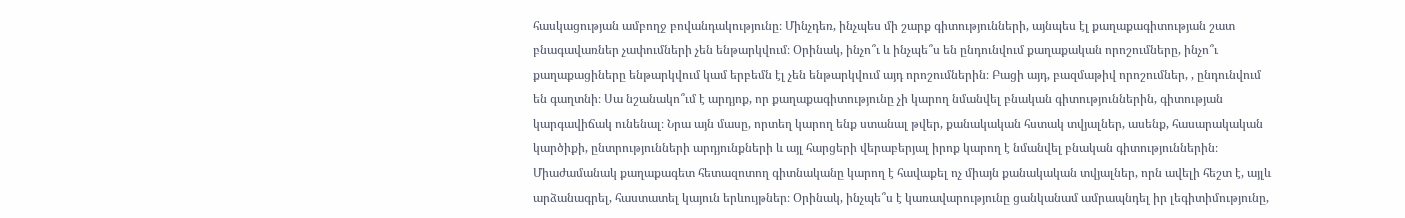հասկացության ամբողջ բովանդակությունը։ Մինչդեռ, ինչպես մի շարք գիտությունների, այնպես էլ քաղաքագիտության շատ բնագավառներ չափումների չեն ենթարկվում։ Օրինակ, ինչո՞ւ և ինչպե՞ս են ընդունվում քաղաքական որոշումները, ինչո՞ւ քաղաքացիները ենթարկվում կամ երբեմն էլ չեն ենթարկվում այդ որոշումներին։ Բացի այդ, բազմաթիվ որոշումներ, , ընդունվում են գաղտնի։ Սա նշանակո՞ւմ է արդյոք, որ քաղաքագիտությունը չի կարող նմանվել բնական գիտություններին, գիտության կարգավիճակ ունենալ։ Նրա այն մասը, որտեղ կարող ենք ստանալ թվեր, քանակական հստակ տվյալներ, ասենք, հասարակական կարծիքի, ընտրությունների արդյունքների և այլ հարցերի վերաբերյալ իրոք կարող է նմանվել բնական գիտություններին։ Միաժամանակ քաղաքագետ հետազոտող գիտնականը կարող է հավաքել ոչ միայն քանակական տվյալներ, որն ավելի հեշտ է, այլև արձանագրել, հաստատել կայուն երևույթներ։ Օրինակ, ինչպե՞ս է կառավարությունը ցանկանամ ամրապնդել իր լեգիտիմությունը,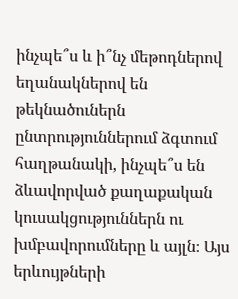ինչպե՞ս և ի՞նչ մեթոդներով եղանակներով են թեկնածուներն ընտրություններում ձգտում հաղթանակի, ինչպե՞ս են ձևավորված քաղաքական կուսակցություններն ու խմբավորումները և այլն։ Այս երևույթների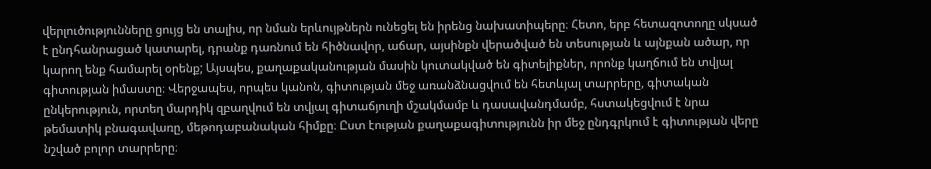վերլուծությունները ցույց են տալիս, որ նման երևույթներն ունեցել են իրենց նախատիպերը։ Հետո, երբ հետազոտողը սկսած է ընդհանրացած կատարել, դրանք դառնում են հիծնավոր, աճար, այսինքն վերածված են տեսության և այնքան ածար, որ կարող ենք համարել օրենք; Այսպես, քաղաքականության մասին կուտակված են գիտելիքներ, որոնք կաղճում են տվյալ գիտության իմաստը։ Վերջապես, որպես կանոն, գիտության մեջ առանձնացվում են հետևյալ տարրերը, գիտական ընկերություն, որտեղ մարդիկ զբաղվում են տվյալ գիտաճյուղի մշակմամբ և դասավանդմամբ, հստակեցվում է նրա թեմատիկ բնագավառը, մեթոդաբանական հիմքը։ Ըստ էության քաղաքագիտությունն իր մեջ ընդգրկում է գիտության վերը նշված բոլոր տարրերը։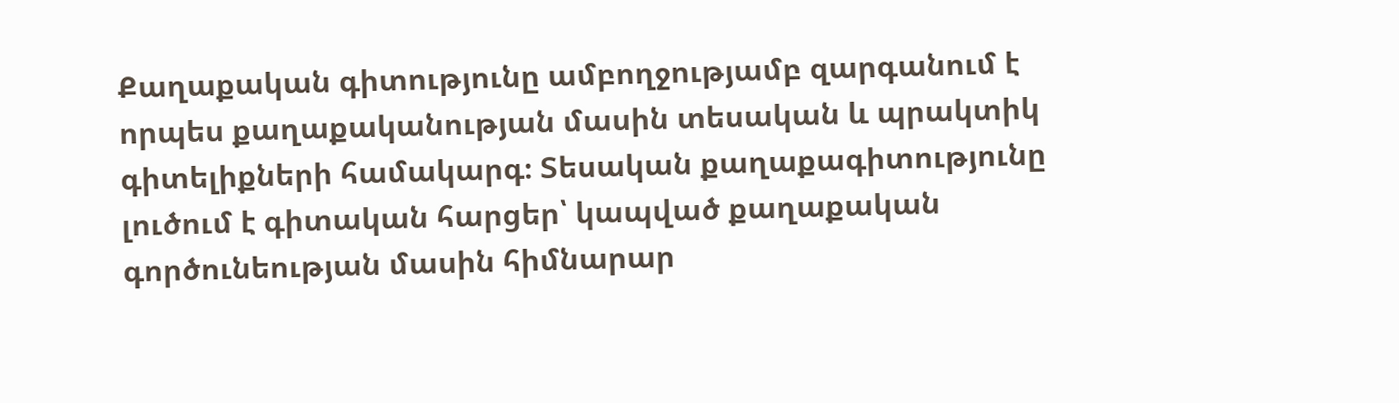Քաղաքական գիտությունը ամբողջությամբ զարգանում է որպես քաղաքականության մասին տեսական և պրակտիկ գիտելիքների համակարգ։ Տեսական քաղաքագիտությունը լուծում է գիտական հարցեր՝ կապված քաղաքական գործունեության մասին հիմնարար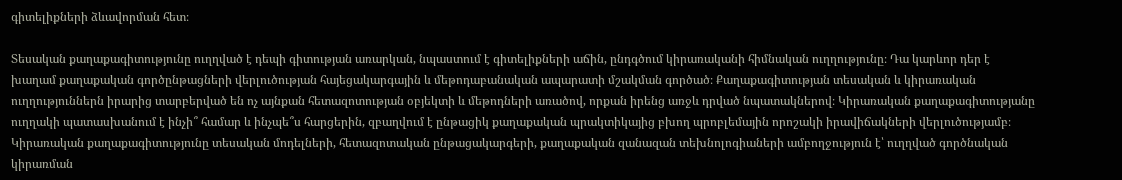գիտելիքների ձևավորման հետ։

Տեսական քաղաքագիտությունը ուղղված է դեպի գիտության առարկան, նպաստում է գիտելիքների աճին, ընդգծում կիրառականի հիմնական ուղղությունը։ Դա կարևոր դեր է խաղամ քաղաքական գործընթացների վերլուծության հայեցակարգային և մեթոդաբանական ապարատի մշակման գործած։ Քաղաքագիտության տեսական և կիրառական ուղղություններն իրարից տարբերված են ոչ այնքան հետազոտության օբյեկտի և մեթոդների առածով, որքան իրենց առջև դրված նպատակներով։ Կիրառական քաղաքագիտությանը ուղղակի պատասխանում է ինչի՞ համար և ինչպե՞ս հարցերին, զբաղվում է ընթացիկ քաղաքական պրակտիկայից բխող պրոբլեմային որոշակի իրավիճակների վերլուծությամբ։ Կիրառական քաղաքագիտությունը տեսական մոդելների, հետազոտական ընթացակարգերի, քաղաքական զանազան տեխնոլոգիաների ամբողջություն է՝ ուղղված գործնական կիրառման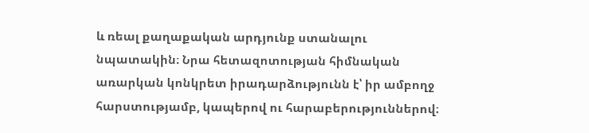և ռեալ քաղաքական արդյունք ստանալու նպատակին։ Նրա հետազոտության հիմնական առարկան կոնկրետ իրադարձությունն է՝ իր ամբողջ հարստությամբ, կապերով ու հարաբերություններով։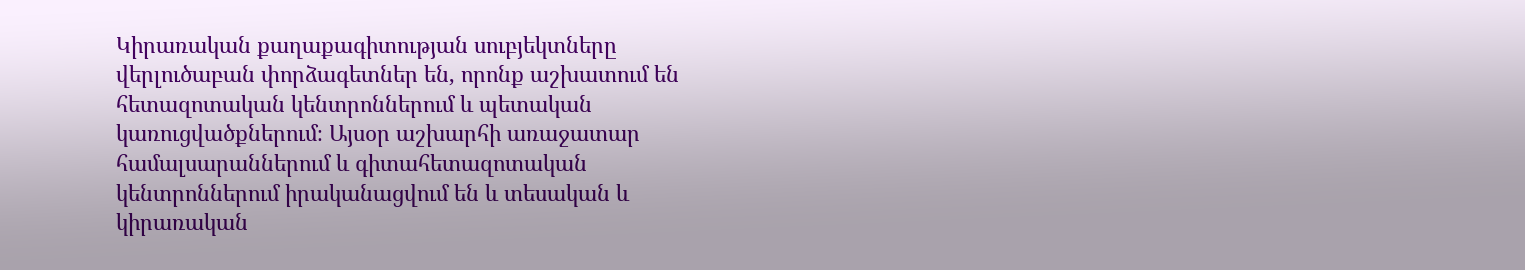Կիրառական քաղաքագիտության սուբյեկտները վերլուծաբան փորձագետներ են, որոնք աշխատում են հետազոտական կենտրոններում և պետական կառուցվածքներում։ Այսօր աշխարհի առաջատար համալսարաններում և գիտահետազոտական կենտրոններում իրականացվում են և տեսական և կիրառական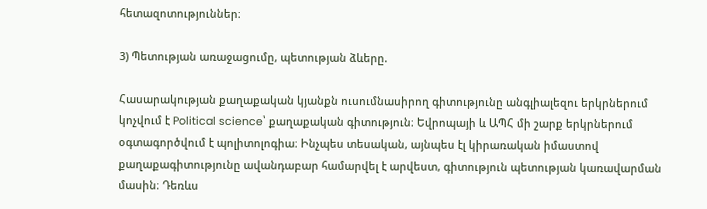հետազոտություններ։

3) Պետության առաջացումը, պետության ձևերը.

Հասարակության քաղաքական կյանքն ուսումնասիրող գիտությունը անգլիալեզու երկրներում կոչվում է Political science՝ քաղաքական գիտություն։ Եվրոպայի և ԱՊՀ մի շարք երկրներում օգտագործվում է պոլիտոլոգիա։ Ինչպես տեսական, այնպես էլ կիրառական իմաստով քաղաքագիտությունը ավանդաբար համարվել է արվեստ, գիտություն պետության կառավարման մասին։ Դեռևս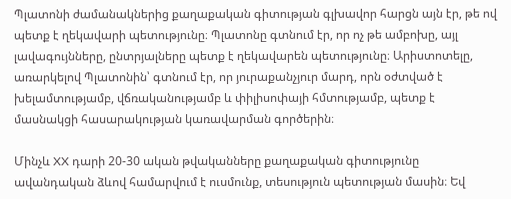Պլատոնի ժամանակներից քաղաքական գիտության գլխավոր հարցն այն էր, թե ով պետք է ղեկավարի պետությունը։ Պլատոնը գտնում էր, որ ոչ թե ամբոխը, այլ լավագույնները, ընտրյալները պետք է ղեկավարեն պետությունը։ Արիստոտելը, առարկելով Պլատոնին՝ գտնում էր, որ յուրաքանչյուր մարդ, որն օժտված է խելամտությամբ, վճռականությամբ և փիլիսոփայի հմտությամբ, պետք է մասնակցի հասարակության կառավարման գործերին։

Մինչև XX դարի 20-30 ական թվականները քաղաքական գիտությունը ավանդական ձևով համարվում է ուսմունք, տեսություն պետության մասին։ Եվ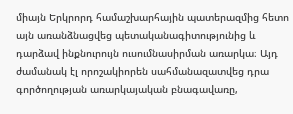միայն Երկրորդ համաշխարհային պատերազմից հետո այն առանձնացվեց պետականագիտությունից և դարձավ ինքնուրույն ուսումնասիրման առարկա։ Այդ ժամանակ էլ որոշակիորեն սահմանազատվեց դրա գործողության առարկայական բնագավառը,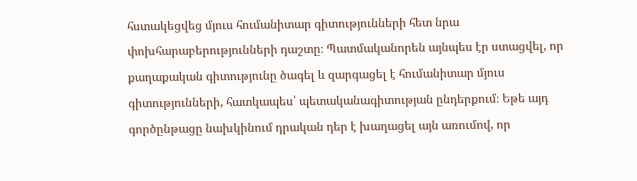հստակեցվեց մյուս հումանիտար գիտությունների հետ նրա փոխհարաբերությունների դաշտը։ Պատմականորեն այնպես էր ստացվել, որ քաղաքական գիտությունը ծագել և զարգացել է հումանիտար մյուս գիտությունների, հատկապես՝ պետականագիտության ընդերքում։ Եթե այդ գործընթացը նախկինում դրական դեր է խաղացել այն առումով, որ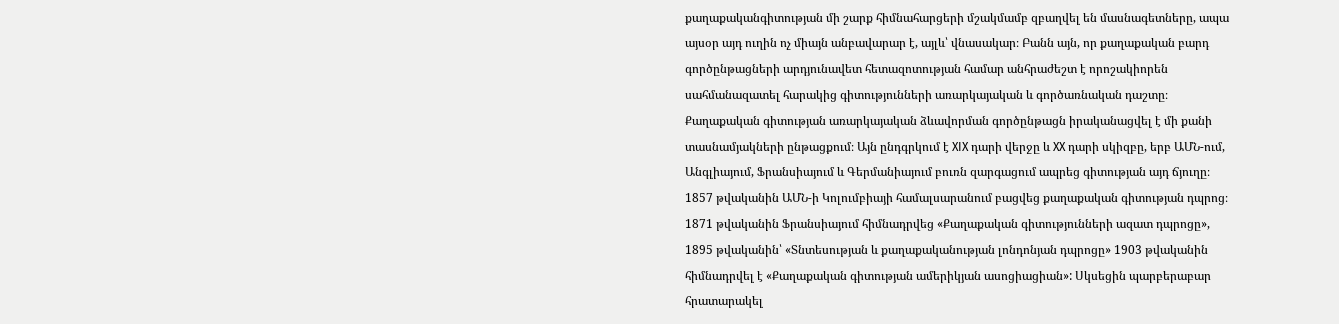քաղաքականգիտության մի շարք հիմնահարցերի մշակմամբ զբաղվել են մասնագետները, ապա այսօր այդ ուղին ոչ միայն անբավարար է, այլև՝ վնասակար։ Բանն այն, որ քաղաքական բարդ գործընթացների արդյունավետ հետազոտության համար անհրաժեշտ է որոշակիորեն սահմանազատել հարակից գիտությունների առարկայական և գործառնական դաշտը։ Քաղաքական գիտության առարկայական ձևավորման գործընթացն իրականացվել է մի քանի տասնամյակների ընթացքում։ Այն ընդգրկում է XIX դարի վերջը և XX դարի սկիզբը, երբ ԱՄՆ-ում, Անգլիայում, Ֆրանսիայում և Գերմանիայում բուռն զարգացում ապրեց գիտության այդ ճյուղը։ 1857 թվականին ԱՄՆ-ի Կոլումբիայի համալսարանում բացվեց քաղաքական գիտության դպրոց։ 1871 թվականին Ֆրանսիայում հիմնադրվեց «Քաղաքական գիտությունների ազատ դպրոցը», 1895 թվականին՝ «Տնտեսության և քաղաքականության լոնդոնյան դպրոցը» 1903 թվականին հիմնադրվել է «Քաղաքական գիտության ամերիկյան ասոցիացիան»: Սկսեցին պարբերաբար հրատարակել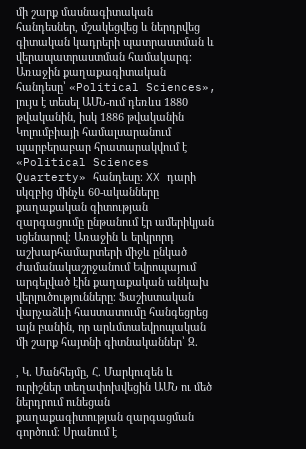մի շարք մասնագիտական հանդեսներ, մշակեցվեց և ներդրվեց գիտական կադրերի պատրաստման և վերապատրաստման համակարգ։ Առաջին քաղաքագիտական հանդեսը՝ «Political Sciences», լույս է տեսել ԱՄՆ-ում դեռևս 1880 թվականին, իսկ 1886 թվականին Կոլումբիայի համալսարանում պարբերաբար հրատարակվում է «Political Sciences Quarterty» հանդեսը։ XX դարի սկզբից մինչև 60-ականները քաղաքական գիտության զարգացումը ընթանում էր ամերիկյան սցենարով։ Առաջին և երկրորդ աշխարհամարտերի միջև ընկած ժամանակաշրջանում Եվրոպայում արգելված էին քաղաքական անկախ վերլուծությունները։ Ֆաշիստական վարչաձևի հաստատումը հանգեցրեց այն բանին, որ արևմտաեվրոպական մի շարք հայտնի գիտնականներ՝ Զ.

, Կ. Մանհեյմը, Հ. Մարկուզեն և ուրիշներ տեղափոխվեցին ԱՄՆ ու մեծ ներդրում ունեցան քաղաքագիտության զարգացման գործում։ Սրանում է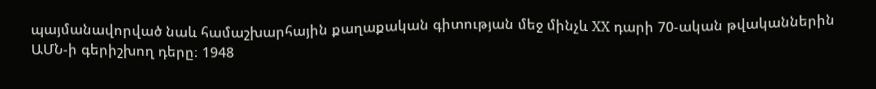պայմանավորված նաև համաշխարհային քաղաքական գիտության մեջ մինչև XX դարի 70-ական թվականներին ԱՄՆ-ի գերիշխող դերը։ 1948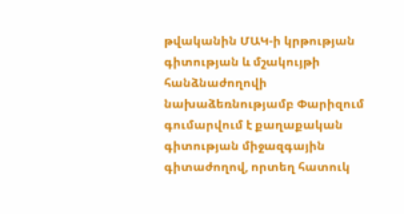թվականին ՄԱԿ-ի կրթության գիտության և մշակույթի հանձնաժողովի նախաձեռնությամբ Փարիզում գումարվում է քաղաքական գիտության միջազգային գիտաժողով, որտեղ հատուկ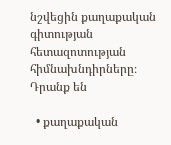նշվեցին քաղաքական գիտության հետազոտության հիմնախնդիրները։ Դրանք են

  • քաղաքական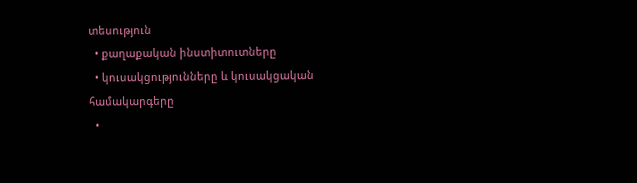տեսություն
  • քաղաքական ինստիտուտները
  • կուսակցությունները և կուսակցական համակարգերը
  •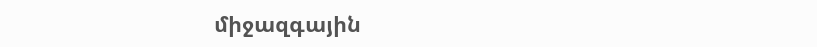միջազգային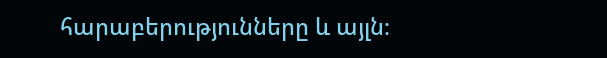հարաբերությունները և այլն։